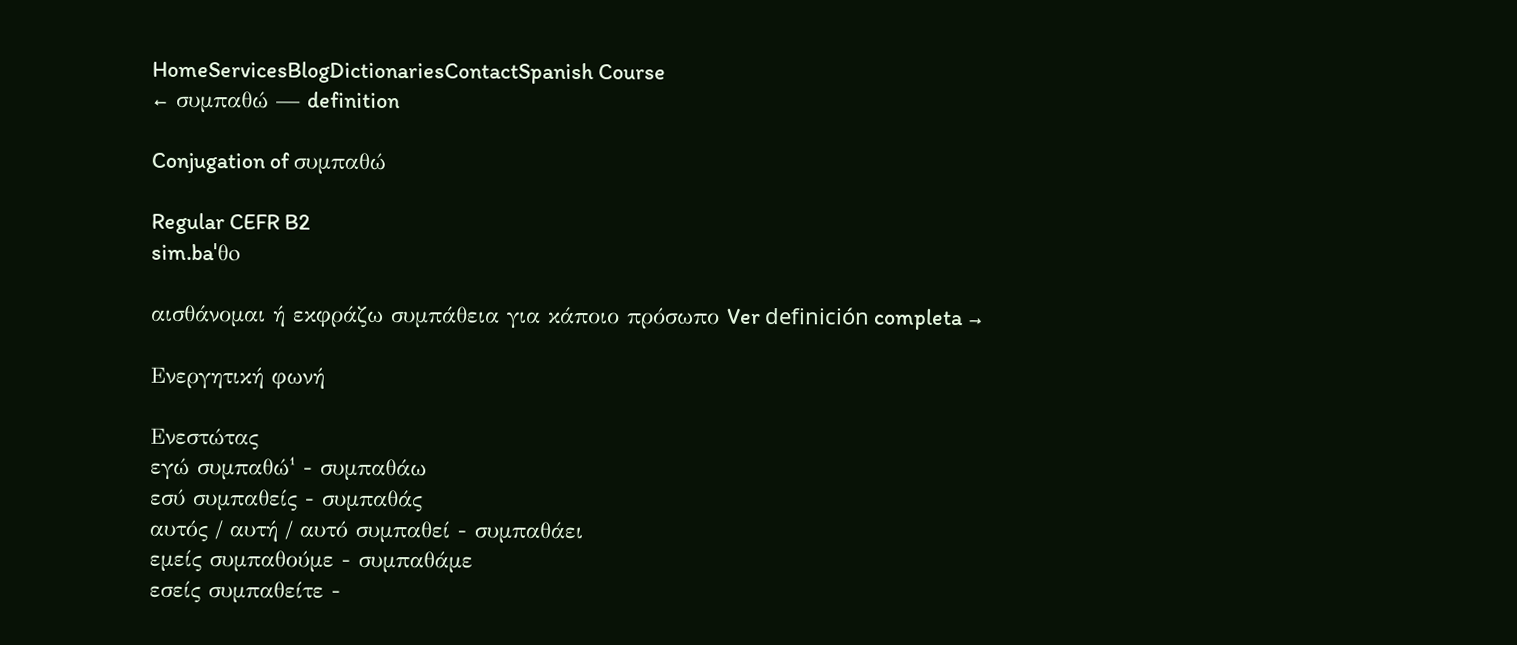HomeServicesBlogDictionariesContactSpanish Course
← συμπαθώ — definition

Conjugation of συμπαθώ

Regular CEFR B2
sim.baˈθo

αισθάνομαι ή εκφράζω συμπάθεια για κάποιο πρόσωπο Ver definición completa →

Ενεργητική φωνή

Ενεστώτας
εγώ συμπαθώ¹ - συμπαθάω
εσύ συμπαθείς - συμπαθάς
αυτός / αυτή / αυτό συμπαθεί - συμπαθάει
εμείς συμπαθούμε - συμπαθάμε
εσείς συμπαθείτε -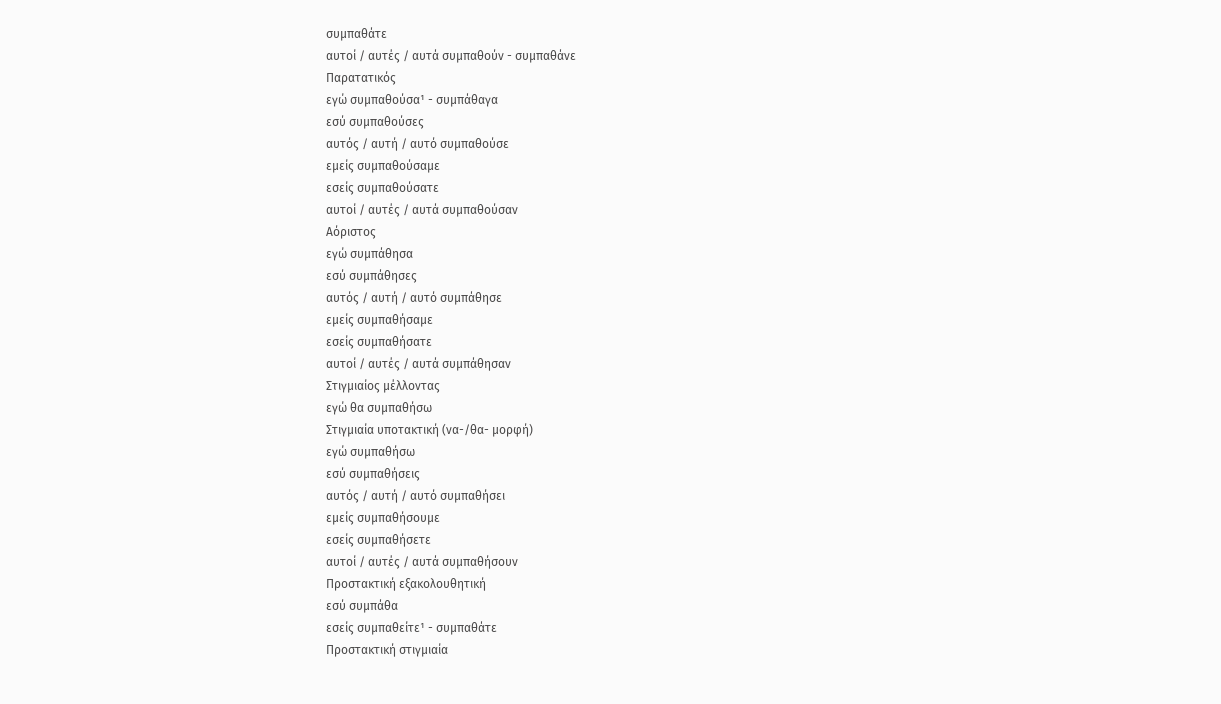συμπαθάτε
αυτοί / αυτές / αυτά συμπαθούν - συμπαθάνε
Παρατατικός
εγώ συμπαθούσα¹ - συμπάθαγα
εσύ συμπαθούσες
αυτός / αυτή / αυτό συμπαθούσε
εμείς συμπαθούσαμε
εσείς συμπαθούσατε
αυτοί / αυτές / αυτά συμπαθούσαν
Αόριστος
εγώ συμπάθησα
εσύ συμπάθησες
αυτός / αυτή / αυτό συμπάθησε
εμείς συμπαθήσαμε
εσείς συμπαθήσατε
αυτοί / αυτές / αυτά συμπάθησαν
Στιγμιαίος μέλλοντας
εγώ θα συμπαθήσω
Στιγμιαία υποτακτική (να-/θα- μορφή)
εγώ συμπαθήσω
εσύ συμπαθήσεις
αυτός / αυτή / αυτό συμπαθήσει
εμείς συμπαθήσουμε
εσείς συμπαθήσετε
αυτοί / αυτές / αυτά συμπαθήσουν
Προστακτική εξακολουθητική
εσύ συμπάθα
εσείς συμπαθείτε¹ - συμπαθάτε
Προστακτική στιγμιαία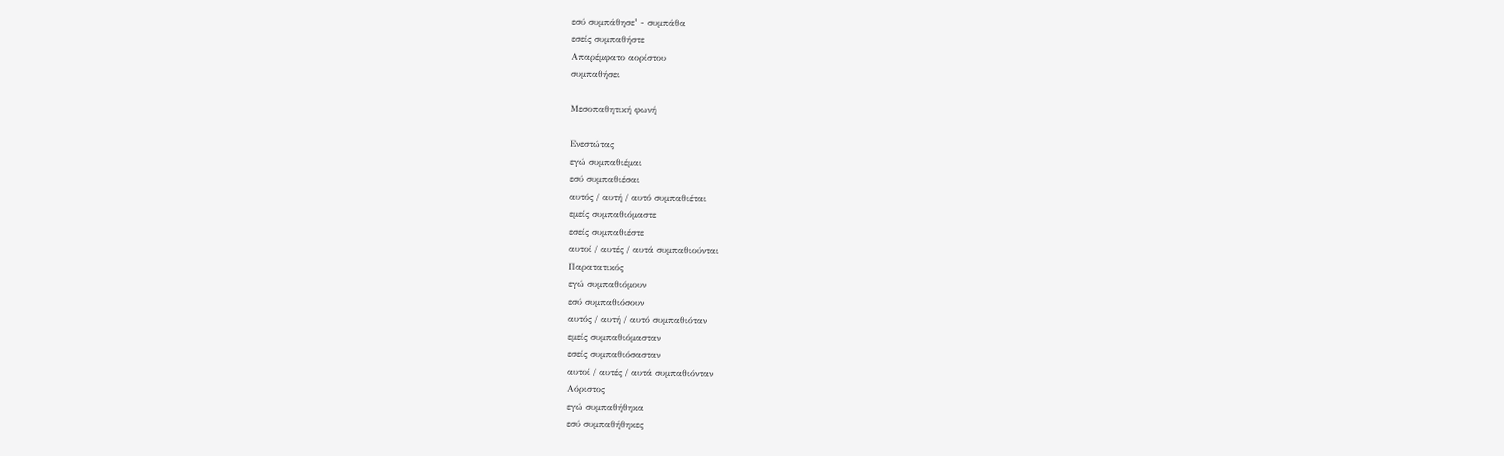εσύ συμπάθησε¹ - συμπάθα
εσείς συμπαθήστε
Απαρέμφατο αορίστου
συμπαθήσει

Μεσοπαθητική φωνή

Ενεστώτας
εγώ συμπαθιέμαι
εσύ συμπαθιέσαι
αυτός / αυτή / αυτό συμπαθιέται
εμείς συμπαθιόμαστε
εσείς συμπαθιέστε
αυτοί / αυτές / αυτά συμπαθιούνται
Παρατατικός
εγώ συμπαθιόμουν
εσύ συμπαθιόσουν
αυτός / αυτή / αυτό συμπαθιόταν
εμείς συμπαθιόμασταν
εσείς συμπαθιόσασταν
αυτοί / αυτές / αυτά συμπαθιόνταν
Αόριστος
εγώ συμπαθήθηκα
εσύ συμπαθήθηκες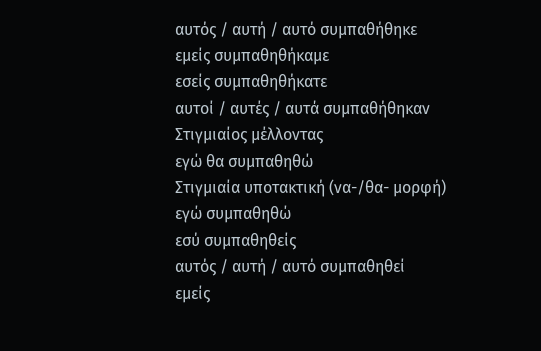αυτός / αυτή / αυτό συμπαθήθηκε
εμείς συμπαθηθήκαμε
εσείς συμπαθηθήκατε
αυτοί / αυτές / αυτά συμπαθήθηκαν
Στιγμιαίος μέλλοντας
εγώ θα συμπαθηθώ
Στιγμιαία υποτακτική (να-/θα- μορφή)
εγώ συμπαθηθώ
εσύ συμπαθηθείς
αυτός / αυτή / αυτό συμπαθηθεί
εμείς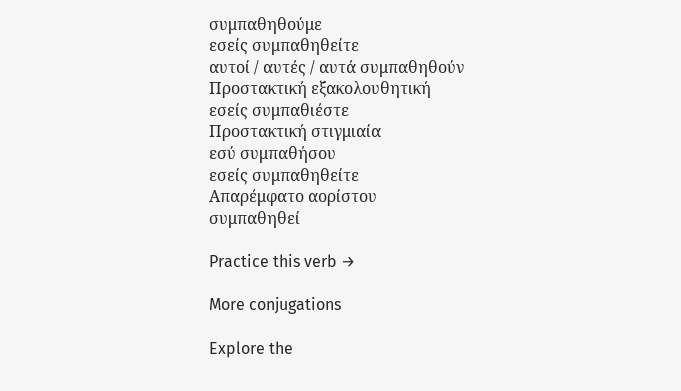συμπαθηθούμε
εσείς συμπαθηθείτε
αυτοί / αυτές / αυτά συμπαθηθούν
Προστακτική εξακολουθητική
εσείς συμπαθιέστε
Προστακτική στιγμιαία
εσύ συμπαθήσου
εσείς συμπαθηθείτε
Απαρέμφατο αορίστου
συμπαθηθεί

Practice this verb →

More conjugations

Explore the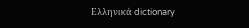Ελληνικά dictionary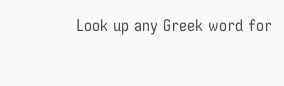Look up any Greek word for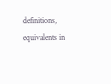definitions, equivalents in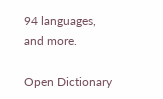94 languages, and more.

Open Dictionary